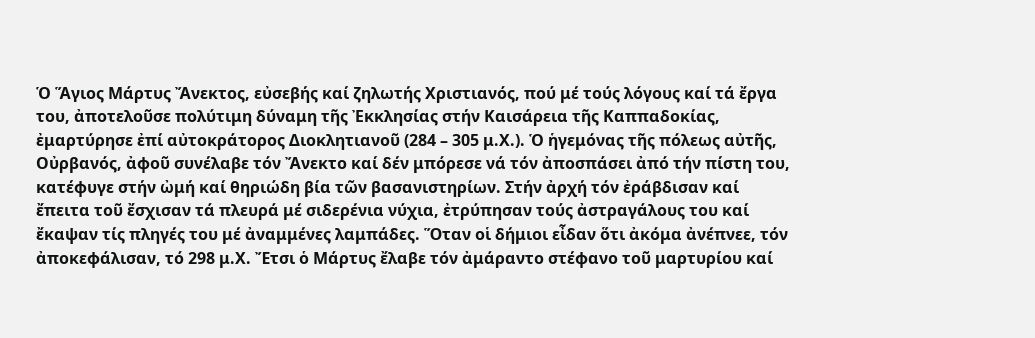Ὁ Ἅγιος Μάρτυς Ἄνεκτος, εὐσεβής καί ζηλωτής Χριστιανός, πού μέ τούς λόγους καί τά ἔργα του, ἀποτελοῦσε πολύτιμη δύναμη τῆς Ἐκκλησίας στήν Καισάρεια τῆς Καππαδοκίας, ἐμαρτύρησε ἐπί αὐτοκράτορος Διοκλητιανοῦ (284 – 305 μ.Χ.). Ὁ ἡγεμόνας τῆς πόλεως αὐτῆς, Οὐρβανός, ἀφοῦ συνέλαβε τόν Ἄνεκτο καί δέν μπόρεσε νά τόν ἀποσπάσει ἀπό τήν πίστη του, κατέφυγε στήν ὠμή καί θηριώδη βία τῶν βασανιστηρίων. Στήν ἀρχή τόν ἐράβδισαν καί ἔπειτα τοῦ ἔσχισαν τά πλευρά μέ σιδερένια νύχια, ἐτρύπησαν τούς ἀστραγάλους του καί ἔκαψαν τίς πληγές του μέ ἀναμμένες λαμπάδες. Ὅταν οἱ δήμιοι εἶδαν ὅτι ἀκόμα ἀνέπνεε, τόν ἀποκεφάλισαν, τό 298 μ.Χ. Ἔτσι ὁ Μάρτυς ἔλαβε τόν ἀμάραντο στέφανο τοῦ μαρτυρίου καί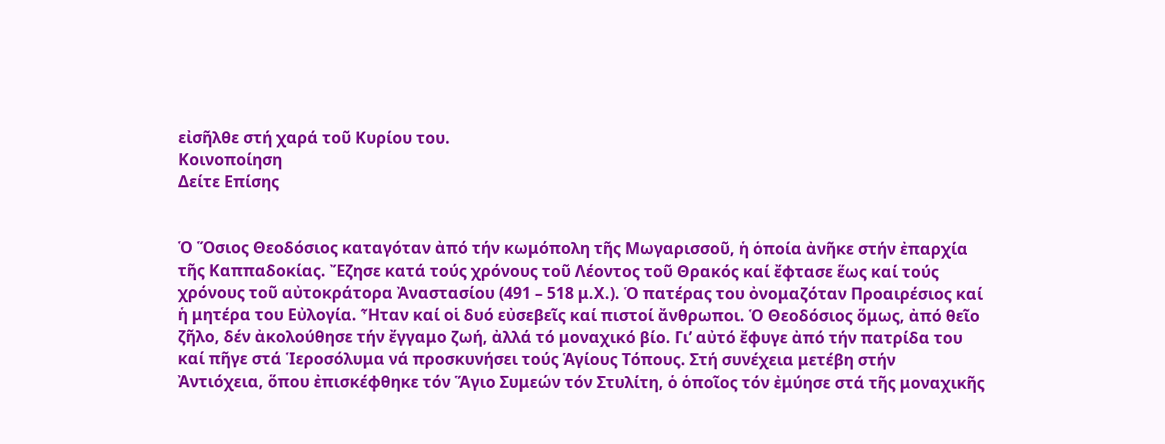εἰσῆλθε στή χαρά τοῦ Κυρίου του.
Κοινοποίηση
Δείτε Επίσης


Ὁ Ὅσιος Θεοδόσιος καταγόταν ἀπό τήν κωμόπολη τῆς Μωγαρισσοῦ, ἡ ὁποία ἀνῆκε στήν ἐπαρχία τῆς Καππαδοκίας. Ἔζησε κατά τούς χρόνους τοῦ Λέοντος τοῦ Θρακός καί ἔφτασε ἕως καί τούς χρόνους τοῦ αὐτοκράτορα Ἀναστασίου (491 – 518 μ.Χ.). Ὁ πατέρας του ὀνομαζόταν Προαιρέσιος καί ἡ μητέρα του Εὐλογία. Ἦταν καί οἱ δυό εὐσεβεῖς καί πιστοί ἄνθρωποι. Ὁ Θεοδόσιος ὅμως, ἀπό θεῖο ζῆλο, δέν ἀκολούθησε τήν ἔγγαμο ζωή, ἀλλά τό μοναχικό βίο. Γι’ αὐτό ἔφυγε ἀπό τήν πατρίδα του καί πῆγε στά Ἱεροσόλυμα νά προσκυνήσει τούς Ἁγίους Τόπους. Στή συνέχεια μετέβη στήν Ἀντιόχεια, ὅπου ἐπισκέφθηκε τόν Ἅγιο Συμεών τόν Στυλίτη, ὁ ὁποῖος τόν ἐμύησε στά τῆς μοναχικῆς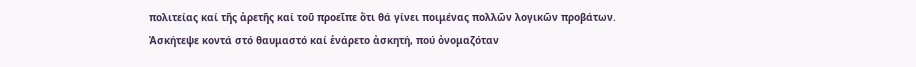πολιτείας καί τῆς ἀρετῆς καί τοῦ προεῖπε ὅτι θά γίνει ποιμένας πολλῶν λογικῶν προβάτων. Ἀσκήτεψε κοντά στό θαυμαστό καί ἐνάρετο ἀσκητή, πού ὀνομαζόταν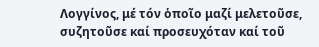Λογγίνος, μέ τόν ὁποῖο μαζί μελετοῦσε, συζητοῦσε καί προσευχόταν καί τοῦ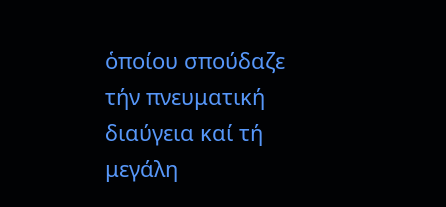ὁποίου σπούδαζε τήν πνευματική διαύγεια καί τή μεγάλη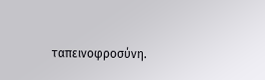ταπεινοφροσύνη.